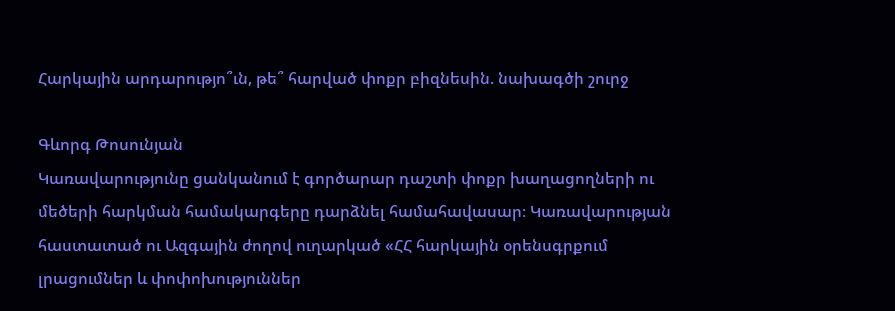Հարկային արդարությո՞ւն, թե՞ հարված փոքր բիզնեսին. նախագծի շուրջ

Գևորգ Թոսունյան
Կառավարությունը ցանկանում է գործարար դաշտի փոքր խաղացողների ու մեծերի հարկման համակարգերը դարձնել համահավասար։ Կառավարության հաստատած ու Ազգային ժողով ուղարկած «ՀՀ հարկային օրենսգրքում լրացումներ և փոփոխություններ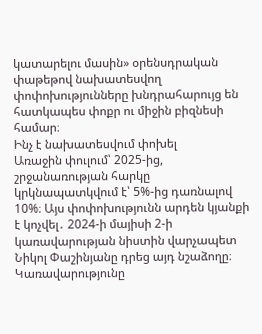կատարելու մասին» օրենսդրական փաթեթով նախատեսվող փոփոխությունները խնդրահարույց են հատկապես փոքր ու միջին բիզնեսի համար։
Ինչ է նախատեսվում փոխել
Առաջին փուլում՝ 2025-ից, շրջանառության հարկը կրկնապատկվում է՝ 5%-ից դառնալով 10%։ Այս փոփոխությունն արդեն կյանքի է կոչվել․ 2024-ի մայիսի 2-ի կառավարության նիստին վարչապետ Նիկոլ Փաշինյանը դրեց այդ նշաձողը։ Կառավարությունը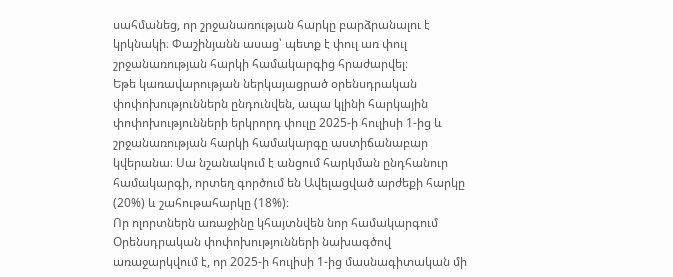սահմանեց, որ շրջանառության հարկը բարձրանալու է կրկնակի։ Փաշինյանն ասաց՝ պետք է փուլ առ փուլ շրջանառության հարկի համակարգից հրաժարվել։
Եթե կառավարության ներկայացրած օրենսդրական փոփոխություններն ընդունվեն, ապա կլինի հարկային փոփոխությունների երկրորդ փուլը 2025-ի հուլիսի 1-ից և շրջանառության հարկի համակարգը աստիճանաբար կվերանա։ Սա նշանակում է անցում հարկման ընդհանուր համակարգի, որտեղ գործում են Ավելացված արժեքի հարկը (20%) և շահութահարկը (18%)։
Որ ոլորտներն առաջինը կհայտնվեն նոր համակարգում
Օրենսդրական փոփոխությունների նախագծով առաջարկվում է, որ 2025-ի հուլիսի 1-ից մասնագիտական մի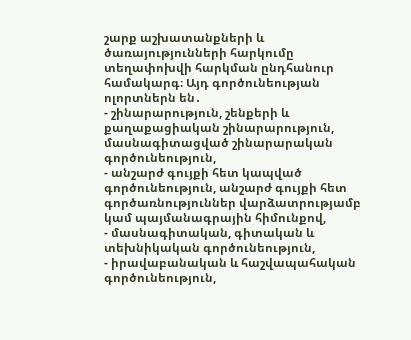շարք աշխատանքների և ծառայությունների հարկումը տեղափոխվի հարկման ընդհանուր համակարգ։ Այդ գործունեության ոլորտներն են․
- շինարարություն, շենքերի և քաղաքացիական շինարարություն, մասնագիտացված շինարարական գործունեություն,
- անշարժ գույքի հետ կապված գործունեություն, անշարժ գույքի հետ գործառնություններ վարձատրությամբ կամ պայմանագրային հիմունքով,
- մասնագիտական, գիտական և տեխնիկական գործունեություն,
- իրավաբանական և հաշվապահական գործունեություն,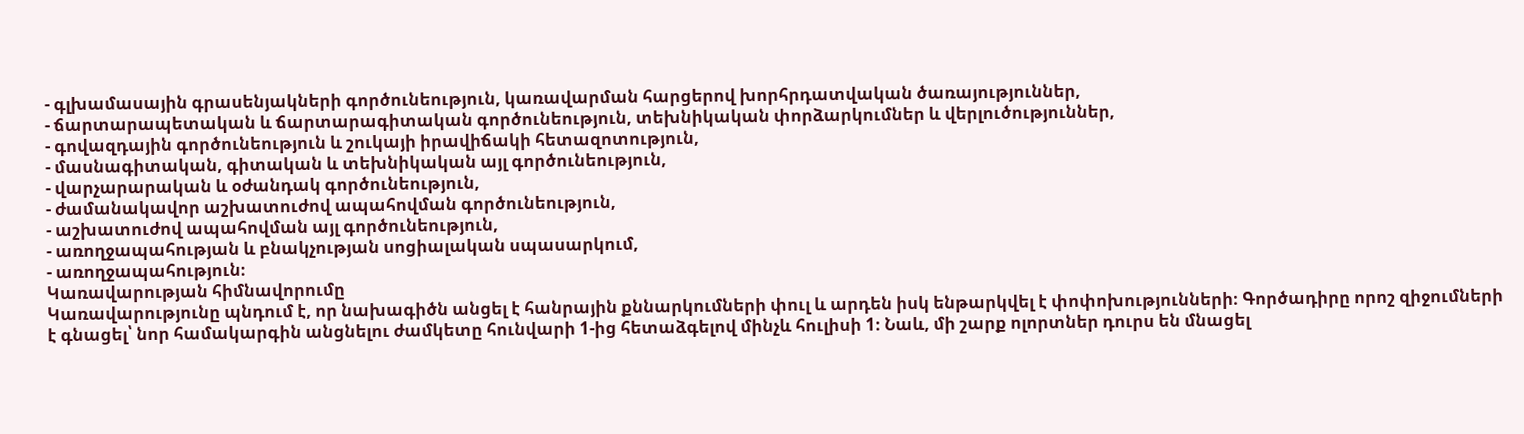- գլխամասային գրասենյակների գործունեություն, կառավարման հարցերով խորհրդատվական ծառայություններ,
- ճարտարապետական և ճարտարագիտական գործունեություն, տեխնիկական փորձարկումներ և վերլուծություններ,
- գովազդային գործունեություն և շուկայի իրավիճակի հետազոտություն,
- մասնագիտական, գիտական և տեխնիկական այլ գործունեություն,
- վարչարարական և օժանդակ գործունեություն,
- ժամանակավոր աշխատուժով ապահովման գործունեություն,
- աշխատուժով ապահովման այլ գործունեություն,
- առողջապահության և բնակչության սոցիալական սպասարկում,
- առողջապահություն։
Կառավարության հիմնավորումը
Կառավարությունը պնդում է, որ նախագիծն անցել է հանրային քննարկումների փուլ և արդեն իսկ ենթարկվել է փոփոխությունների։ Գործադիրը որոշ զիջումների է գնացել՝ նոր համակարգին անցնելու ժամկետը հունվարի 1-ից հետաձգելով մինչև հուլիսի 1։ Նաև, մի շարք ոլորտներ դուրս են մնացել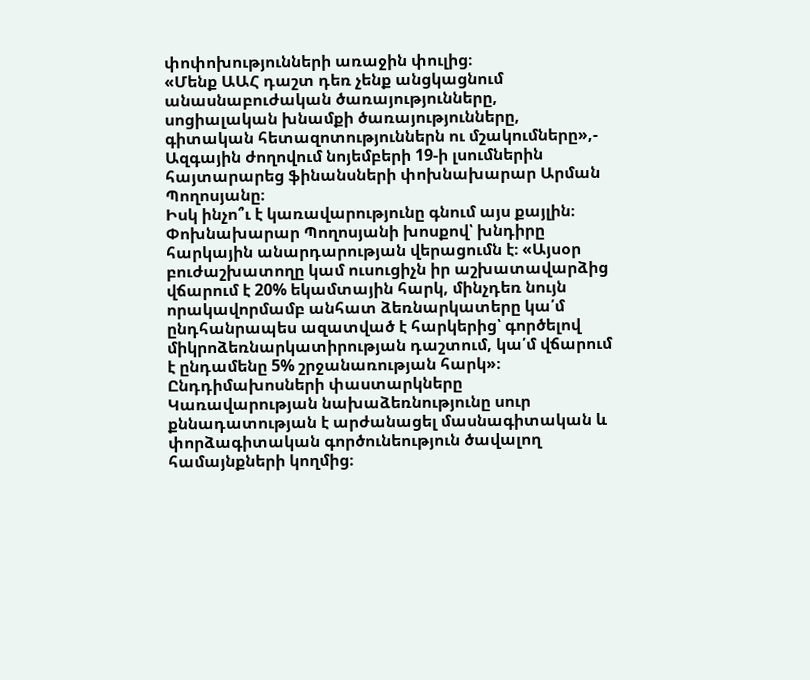փոփոխությունների առաջին փուլից։
«Մենք ԱԱՀ դաշտ դեռ չենք անցկացնում անասնաբուժական ծառայությունները, սոցիալական խնամքի ծառայությունները, գիտական հետազոտություններն ու մշակումները»,- Ազգային ժողովում նոյեմբերի 19-ի լսումներին հայտարարեց ֆինանսների փոխնախարար Արման Պողոսյանը։
Իսկ ինչո՞ւ է կառավարությունը գնում այս քայլին։ Փոխնախարար Պողոսյանի խոսքով՝ խնդիրը հարկային անարդարության վերացումն է։ «Այսօր բուժաշխատողը կամ ուսուցիչն իր աշխատավարձից վճարում է 20% եկամտային հարկ, մինչդեռ նույն որակավորմամբ անհատ ձեռնարկատերը կա՛մ ընդհանրապես ազատված է հարկերից՝ գործելով միկրոձեռնարկատիրության դաշտում, կա՛մ վճարում է ընդամենը 5% շրջանառության հարկ»։
Ընդդիմախոսների փաստարկները
Կառավարության նախաձեռնությունը սուր քննադատության է արժանացել մասնագիտական և փորձագիտական գործունեություն ծավալող համայնքների կողմից։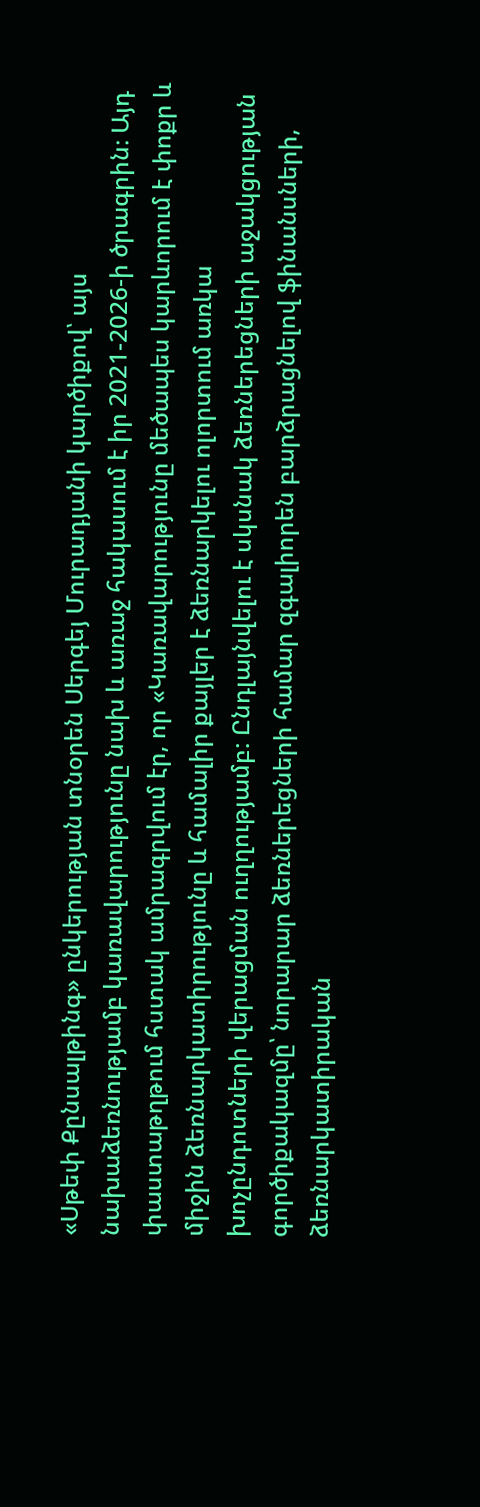«Սթեփ Քընսալթինգ» ընկերության տնօրեն Սերգեյ Մուրադյանի կարծիքով՝ այս նախաձեռնությամբ կառավարությունը նախ և առաջ հակասում է իր 2021-2026-ի ծրագրին։ Այդ փաստաթղթում հստակ ամրագրվում էր, որ «Կառավարությունը մեծապես կարևորում է փոքր և միջին ձեռնարկատիրությունը և համալիր քայլեր է ձեռնարկելու ոլորտում առկա խոչընդոտների վերացման ուղղությամբ: Ընդլայնվելու է սկսնակ ձեռներեցների աջակցության գործիքակազմը՝ նորարար ձեռներեցների համար զգալիորեն բարձրացնելով ֆինանսների, ձեռնարկատիրական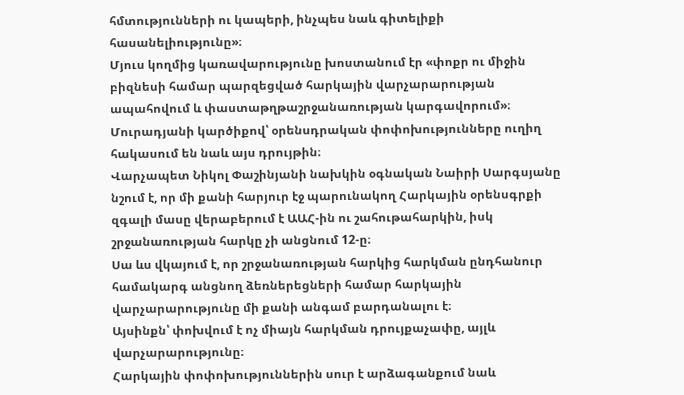հմտությունների ու կապերի, ինչպես նաև գիտելիքի հասանելիությունը»։
Մյուս կողմից կառավարությունը խոստանում էր «փոքր ու միջին բիզնեսի համար պարզեցված հարկային վարչարարության ապահովում և փաստաթղթաշրջանառության կարգավորում»։ Մուրադյանի կարծիքով՝ օրենսդրական փոփոխությունները ուղիղ հակասում են նաև այս դրույթին։
Վարչապետ Նիկոլ Փաշինյանի նախկին օգնական Նաիրի Սարգսյանը նշում է, որ մի քանի հարյուր էջ պարունակող Հարկային օրենսգրքի զգալի մասը վերաբերում է ԱԱՀ-ին ու շահութահարկին, իսկ շրջանառության հարկը չի անցնում 12-ը։
Սա ևս վկայում է, որ շրջանառության հարկից հարկման ընդհանուր համակարգ անցնող ձեռներեցների համար հարկային վարչարարությունը մի քանի անգամ բարդանալու է։
Այսինքն՝ փոխվում է ոչ միայն հարկման դրույքաչափը, այլև վարչարարությունը։
Հարկային փոփոխություններին սուր է արձագանքում նաև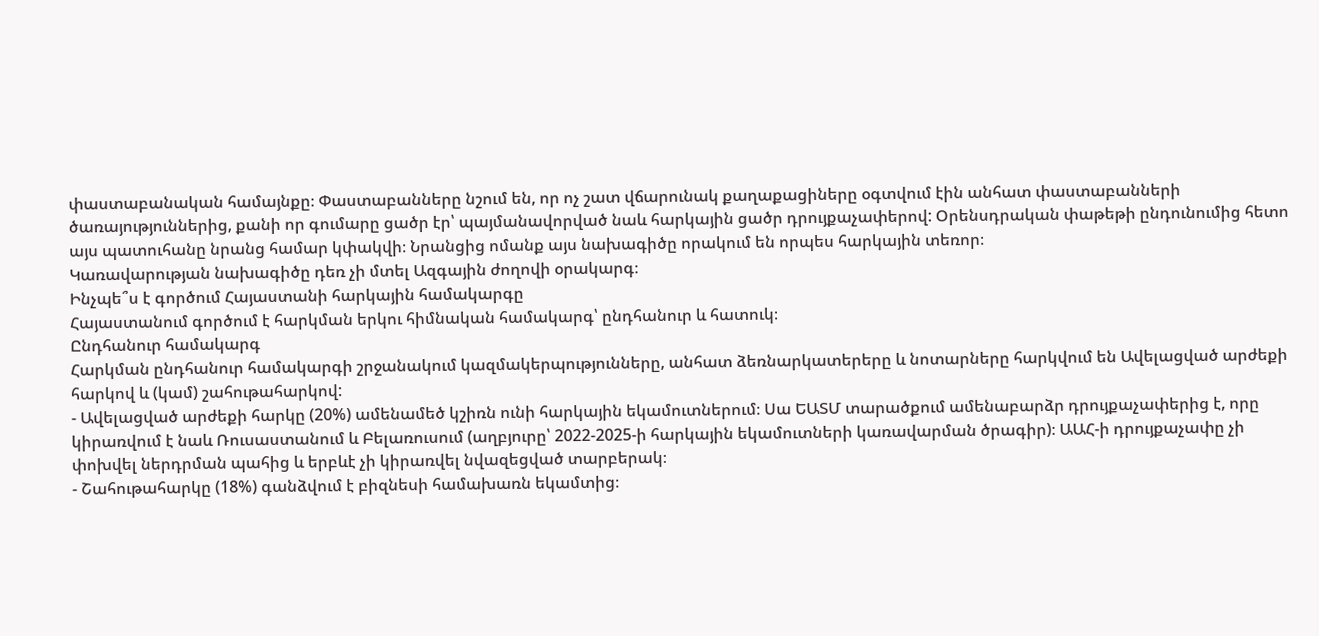փաստաբանական համայնքը։ Փաստաբանները նշում են, որ ոչ շատ վճարունակ քաղաքացիները օգտվում էին անհատ փաստաբանների ծառայություններից, քանի որ գումարը ցածր էր՝ պայմանավորված նաև հարկային ցածր դրույքաչափերով: Օրենսդրական փաթեթի ընդունումից հետո այս պատուհանը նրանց համար կփակվի։ Նրանցից ոմանք այս նախագիծը որակում են որպես հարկային տեռոր։
Կառավարության նախագիծը դեռ չի մտել Ազգային ժողովի օրակարգ։
Ինչպե՞ս է գործում Հայաստանի հարկային համակարգը
Հայաստանում գործում է հարկման երկու հիմնական համակարգ՝ ընդհանուր և հատուկ։
Ընդհանուր համակարգ
Հարկման ընդհանուր համակարգի շրջանակում կազմակերպությունները, անհատ ձեռնարկատերերը և նոտարները հարկվում են Ավելացված արժեքի հարկով և (կամ) շահութահարկով:
- Ավելացված արժեքի հարկը (20%) ամենամեծ կշիռն ունի հարկային եկամուտներում։ Սա ԵԱՏՄ տարածքում ամենաբարձր դրույքաչափերից է, որը կիրառվում է նաև Ռուսաստանում և Բելառուսում (աղբյուրը՝ 2022-2025-ի հարկային եկամուտների կառավարման ծրագիր)։ ԱԱՀ-ի դրույքաչափը չի փոխվել ներդրման պահից և երբևէ չի կիրառվել նվազեցված տարբերակ։
- Շահութահարկը (18%) գանձվում է բիզնեսի համախառն եկամտից։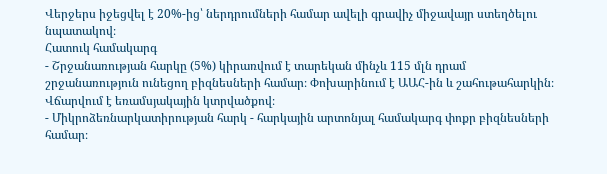Վերջերս իջեցվել է 20%-ից՝ ներդրումների համար ավելի գրավիչ միջավայր ստեղծելու նպատակով։
Հատուկ համակարգ
- Շրջանառության հարկը (5%) կիրառվում է տարեկան մինչև 115 մլն դրամ շրջանառություն ունեցող բիզնեսների համար։ Փոխարինում է ԱԱՀ-ին և շահութահարկին։ Վճարվում է եռամսյակային կտրվածքով։
- Միկրոձեռնարկատիրության հարկ - հարկային արտոնյալ համակարգ փոքր բիզնեսների համար։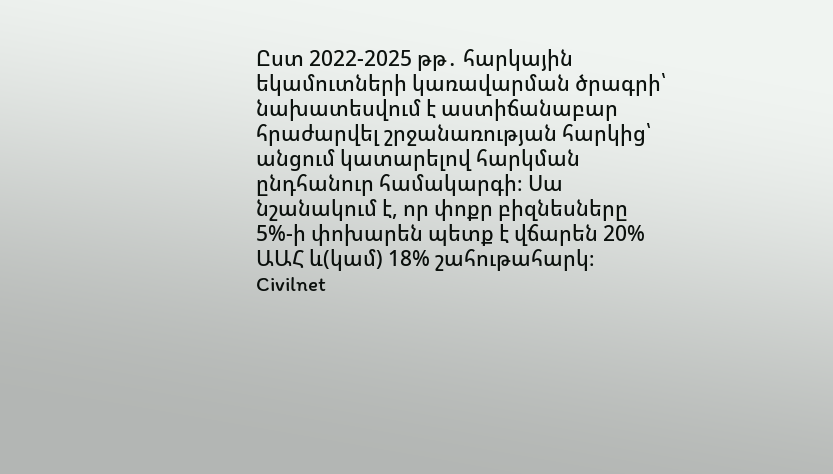Ըստ 2022-2025 թթ․ հարկային եկամուտների կառավարման ծրագրի՝ նախատեսվում է աստիճանաբար հրաժարվել շրջանառության հարկից՝ անցում կատարելով հարկման ընդհանուր համակարգի։ Սա նշանակում է, որ փոքր բիզնեսները 5%-ի փոխարեն պետք է վճարեն 20% ԱԱՀ և(կամ) 18% շահութահարկ։
Civilnet